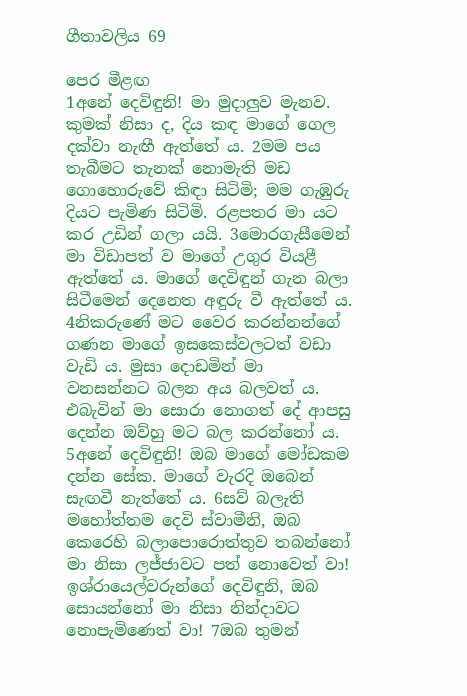ගීතාවලිය 69

පෙර මීළඟ
1අනේ දෙවිඳුනි! මා මුදාලුව මැනව. කුමක් නිසා ද, දිය කඳ මාගේ ගෙල දක්වා නැඟී ඇත්තේ ය. 2මම පය තැබීමට තැනක් නොමැති මඩ ගොහොරුවේ කිඳා සිටිමි; මම ගැඹුරු දියට පැමිණ සිටිමි. රළපතර මා යට කර උඩින් ගලා යයි. 3මොරගැසීමෙන් මා විඩාපත් ව මාගේ උගුර වියළී ඇත්තේ ය. මාගේ දෙවිඳුන් ගැන බලා සිටීමෙන් දෙනෙත අඳුරු වී ඇත්තේ ය. 4නිකරුණේ මට වෛර කරන්නන්ගේ ගණන මාගේ ඉසකෙස්වලටත් වඩා වැඩි ය. මුසා දොඩමින් මා වනසන්නට බලන අය බලවත් ය. එබැවින් මා සොරා නොගත් දේ ආපසු දෙන්න ඔව්හු මට බල කරන්නෝ ය. 5අනේ දෙවිඳුනි! ඔබ මාගේ මෝඩකම දන්න සේක. මාගේ වැරදි ඔබෙන් සැඟවී නැත්තේ ය. 6සව් බලැති මහෝත්තම දෙවි ස්වාමීනි, ඔබ කෙරෙහි බලාපොරොත්තුව තබන්නෝ මා නිසා ලජ්ජාවට පත් නොවෙත් වා! ඉශ්රායෙල්වරුන්ගේ දෙවිඳුනි, ඔබ සොයන්නෝ මා නිසා නින්දාවට නොපැමිණෙත් වා! 7ඔබ තුමන්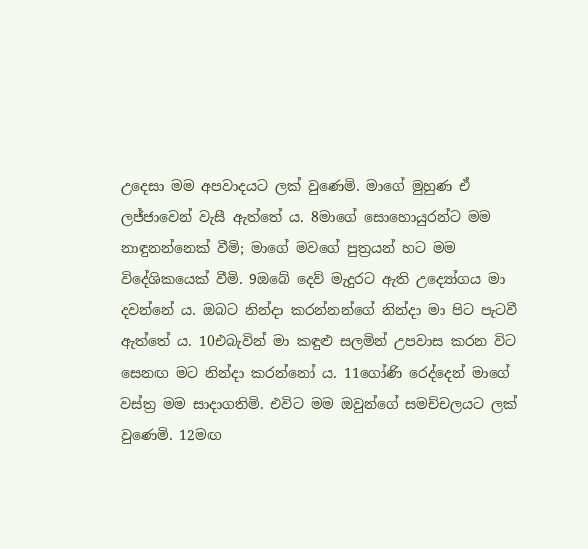උදෙසා මම අපවාදයට ලක් වුණෙමි. මාගේ මුහුණ ඒ ලජ්ජාවෙන් වැසී ඇත්තේ ය. 8මාගේ සොහොයුරන්ට මම නාඳුනන්නෙක් වීමි; මාගේ මවගේ පුත්‍රයන් හට මම විදේශිකයෙක් වීමි. 9ඔබේ දෙව් මැදුරට ඇති උද්‍යෝගය මා දවන්නේ ය. ඔබට නින්දා කරන්නන්ගේ නින්දා මා පිට පැටවී ඇත්තේ ය. 10එබැවින් මා කඳුළු සලමින් උපවාස කරන විට සෙනඟ මට නින්දා කරන්නෝ ය. 11ගෝණි රෙද්දෙන් මාගේ වස්ත්‍ර මම සාදාගතිමි. එවිට මම ඔවුන්ගේ සමච්චලයට ලක් වුණෙමි. 12මඟ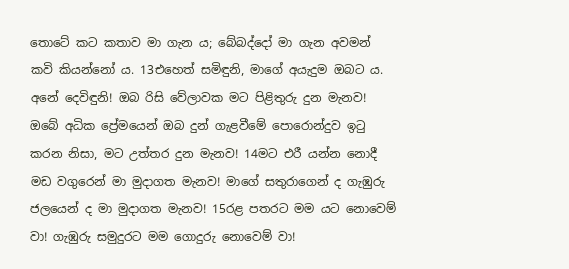තොටේ කට කතාව මා ගැන ය; බේබද්දෝ මා ගැන අවමන් කවි කියන්නෝ ය. 13එහෙත් සමිඳුනි, මාගේ අයැදුම ඔබට ය. අනේ දෙවිඳුනි! ඔබ රිසි වේලාවක මට පිළිතුරු දුන මැනව! ඔබේ අධික ප්‍රේමයෙන් ඔබ දුන් ගැළවීමේ පොරොන්දුව ඉටු කරන නිසා, මට උත්තර දුන මැනව! 14මට එරී යන්න නොදී මඩ වගුරෙන් මා මුදාගත මැනව! මාගේ සතුරාගෙන් ද ගැඹුරු ජලයෙන් ද මා මුදාගත මැනව! 15රළ පතරට මම යට නොවෙම් වා! ගැඹුරු සමුදුරට මම ගොදුරු නොවෙම් වා!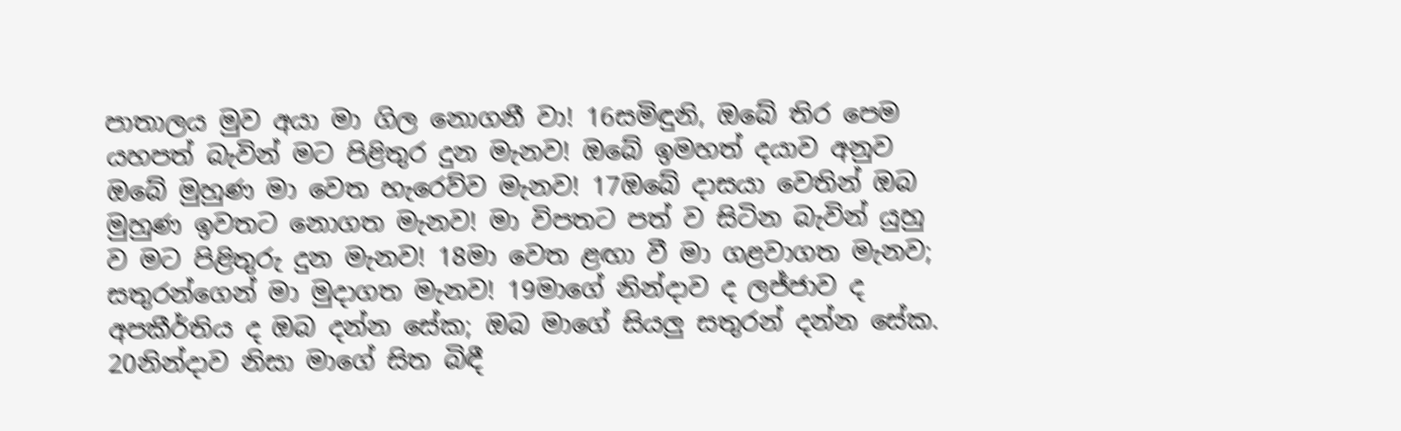පාතාලය මුව අයා මා ගිල නොගනී වා! 16සමිඳුනි, ඔබේ තිර පෙම යහපත් බැවින් මට පිළිතුර දුන මැනව! ඔබේ ඉමහත් දයාව අනුව ඔබේ මුහුණ මා වෙත හැරෙව්ව මැනව! 17ඔබේ දාසයා වෙතින් ඔබ මුහුණ ඉවතට නොගත මැනව! මා විපතට පත් ව සිටින බැවින් යුහු ව මට පිළිතුරු දුන මැනව! 18මා වෙත ළඟා වී මා ගළවාගත මැනව; සතුරන්ගෙන් මා මුදාගත මැනව! 19මාගේ නින්දාව ද ලජ්ජාව ද අපකීර්තිය ද ඔබ දන්න සේක; ඔබ මාගේ සියලු සතුරන් දන්න සේක. 20නින්දාව නිසා මාගේ සිත බිඳී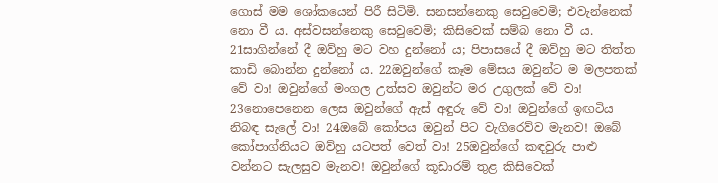ගොස් මම ශෝකයෙන් පිරී සිටිමි. සනසන්නෙකු සෙවුවෙමි; එවැන්නෙක් නො වී ය. අස්වසන්නෙකු සෙවුවෙමි; කිසිවෙක් සම්බ නො වී ය. 21සාගින්නේ දී ඔව්හු මට වහ දුන්නෝ ය; පිපාසයේ දී ඔව්හු මට තිත්ත කාඩි බොන්න දුන්නෝ ය. 22ඔවුන්ගේ කෑම මේසය ඔවුන්ට ම මලපතක් වේ වා! ඔවුන්ගේ මංගල උත්සව ඔවුන්ට මර උගුලක් වේ වා! 23නොපෙනෙන ලෙස ඔවුන්ගේ ඇස් අඳුරු වේ වා! ඔවුන්ගේ ඉඟටිය නිබඳ සැලේ වා! 24ඔබේ කෝපය ඔවුන් පිට වැගිරෙව්ව මැනව! ඔබේ කෝපාග්නියට ඔව්හු යටපත් වෙත් වා! 25ඔවුන්ගේ කඳවුරු පාළු වන්නට සැලසුව මැනව! ඔවුන්ගේ කූඩාරම් තුළ කිසිවෙක්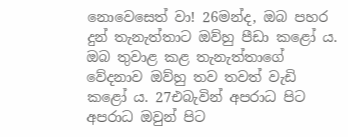නොවෙසෙත් වා! 26මන්ද, ඔබ පහර දුන් තැනැත්තාට ඔව්හු පීඩා කළෝ ය. ඔබ තුවාළ කළ තැනැත්තාගේ වේදනාව ඔව්හු තව තවත් වැඩි කළෝ ය. 27එබැවින් අපරාධ පිට අපරාධ ඔවුන් පිට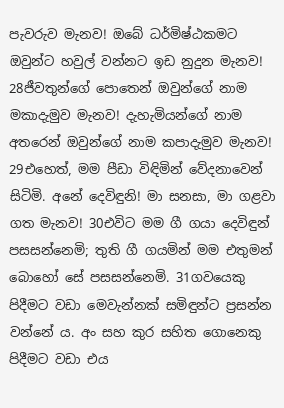පැවරුව මැනව! ඔබේ ධර්මිෂ්ඨකමට ඔවුන්ට හවුල් වන්නට ඉඩ නුදුන මැනව! 28ජීවතුන්ගේ පොතෙන් ඔවුන්ගේ නාම මකාදැමුව මැනව! දැහැමියන්ගේ නාම අතරෙන් ඔවුන්ගේ නාම කපාදැමුව මැනව! 29එහෙත්, මම පීඩා විඳිමින් වේදනාවෙන් සිටිමි. අනේ දෙවිඳුනි! මා සනසා, මා ගළවා ගත මැනව! 30එවිට මම ගී ගයා දෙවිඳුන් පසසන්නෙමි; තුති ගී ගයමින් මම එතුමන් බොහෝ සේ පසසන්නෙමි. 31ගවයෙකු පිදීමට වඩා මෙවැන්නක් සමිඳුන්ට ප්‍රසන්න වන්නේ ය. අං සහ කුර සහිත ගොනෙකු පිදීමට වඩා එය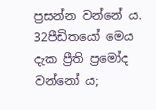ප්‍රසන්න වන්නේ ය. 32පීඩිතයෝ මෙය දැක ප්‍රීති ප්‍රමෝද වන්නෝ ය;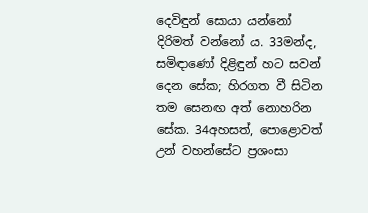දෙවිඳුන් සොයා යන්නෝ දිරිමත් වන්නෝ ය. 33මන්ද, සමිඳාණෝ දිළිඳුන් හට සවන් දෙන සේක; හිරගත වී සිටින තම සෙනඟ අත් නොහරින සේක. 34අහසත්, පොළොවත් උන් වහන්සේට ප්‍රශංසා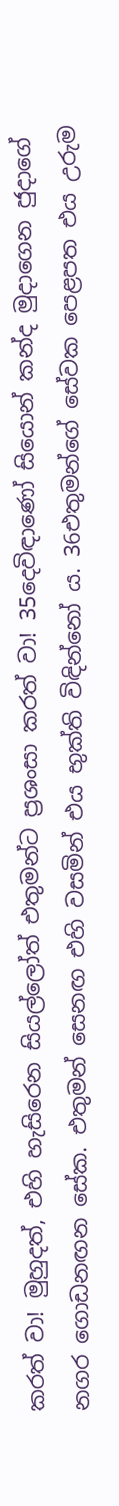කරත් වා! මුහුදත්, එහි හැසිරෙන සියල්ලෝත් එතුමන්ට ප්‍රශංසා කරත් වා! 35දෙවිඳාණෝ සියොන් කන්ද මුදාගෙන ජුදාගේ නගර ගොඩනඟන සේක. එතුමන් සෙනඟ එහි වසමින් එය භුක්ති විඳින්නෝ ය. 36එතුමන්ගේ සේවක පෙළපත එය උරුම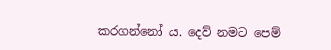කරගන්නෝ ය. දෙව් නමට පෙම්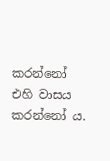කරන්නෝ එහි වාසය කරන්නෝ ය.